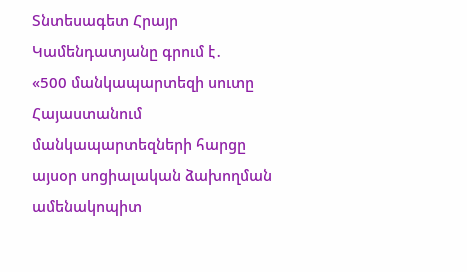Տնտեսագետ Հրայր Կամենդատյանը գրում է․
«500 մանկապարտեզի սուտը
Հայաստանում մանկապարտեզների հարցը այսօր սոցիալական ձախողման ամենակոպիտ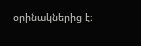օրինակներից է։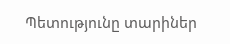Պետությունը տարիներ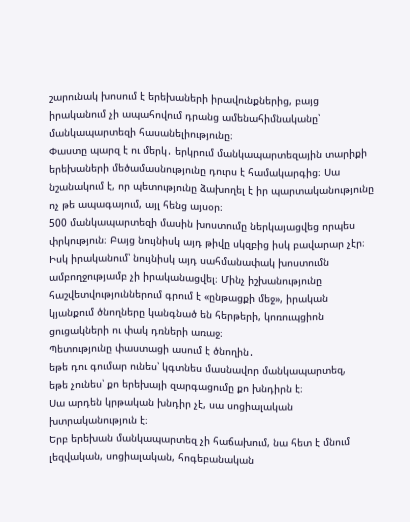շարունակ խոսում է երեխաների իրավունքներից, բայց իրականում չի ապահովում դրանց ամենահիմնականը՝ մանկապարտեզի հասանելիությունը։
Փաստը պարզ է ու մերկ․ երկրում մանկապարտեզային տարիքի երեխաների մեծամասնությունը դուրս է համակարգից։ Սա նշանակում է, որ պետությունը ձախողել է իր պարտականությունը ոչ թե ապագայում, այլ հենց այսօր։
500 մանկապարտեզի մասին խոստումը ներկայացվեց որպես փրկություն։ Բայց նույնիսկ այդ թիվը սկզբից իսկ բավարար չէր։ Իսկ իրականում՝ նույնիսկ այդ սահմանափակ խոստումն ամբողջությամբ չի իրականացվել։ Մինչ իշխանությունը հաշվետվություններում գրում է «ընթացքի մեջ», իրական կյանքում ծնողները կանգնած են հերթերի, կոռուպցիոն ցուցակների ու փակ դռների առաջ։
Պետությունը փաստացի ասում է ծնողին․
եթե դու գումար ունես՝ կգտնես մասնավոր մանկապարտեզ,
եթե չունես՝ քո երեխայի զարգացումը քո խնդիրն է։
Սա արդեն կրթական խնդիր չէ, սա սոցիալական խտրականություն է։
Երբ երեխան մանկապարտեզ չի հաճախում, նա հետ է մնում լեզվական, սոցիալական, հոգեբանական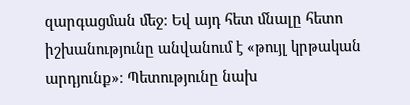զարգացման մեջ։ Եվ այդ հետ մնալը հետո իշխանությունը անվանում է «թույլ կրթական արդյունք»։ Պետությունը նախ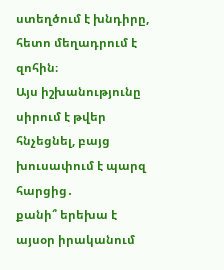ստեղծում է խնդիրը, հետո մեղադրում է զոհին։
Այս իշխանությունը սիրում է թվեր հնչեցնել, բայց խուսափում է պարզ հարցից․
քանի՞ երեխա է այսօր իրականում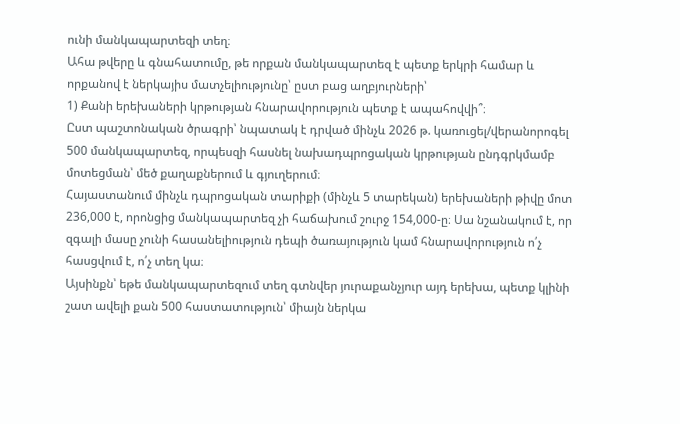ունի մանկապարտեզի տեղ։
Ահա թվերը և գնահատումը, թե որքան մանկապարտեզ է պետք երկրի համար և որքանով է ներկայիս մատչելիությունը՝ ըստ բաց աղբյուրների՝
1) Քանի երեխաների կրթության հնարավորություն պետք է ապահովվի՞։
Ըստ պաշտոնական ծրագրի՝ նպատակ է դրված մինչև 2026 թ. կառուցել/վերանորոգել 500 մանկապարտեզ, որպեսզի հասնել նախադպրոցական կրթության ընդգրկմամբ մոտեցման՝ մեծ քաղաքներում և գյուղերում։
Հայաստանում մինչև դպրոցական տարիքի (մինչև 5 տարեկան) երեխաների թիվը մոտ 236,000 է, որոնցից մանկապարտեզ չի հաճախում շուրջ 154,000-ը։ Սա նշանակում է, որ զգալի մասը չունի հասանելիություն դեպի ծառայություն կամ հնարավորություն ո՛չ հասցվում է, ո՛չ տեղ կա։
Այսինքն՝ եթե մանկապարտեզում տեղ գտնվեր յուրաքանչյուր այդ երեխա, պետք կլինի շատ ավելի քան 500 հաստատություն՝ միայն ներկա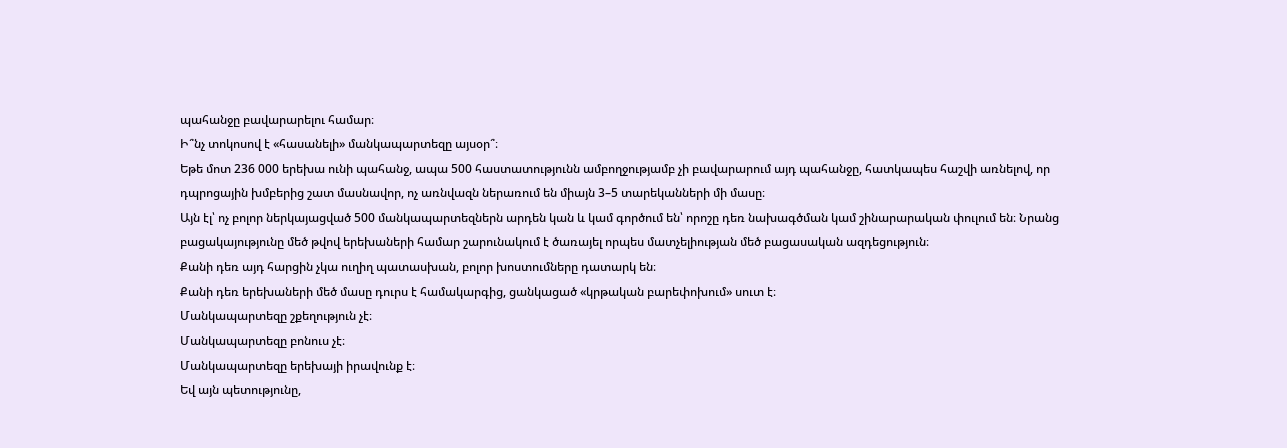պահանջը բավարարելու համար։
Ի՞նչ տոկոսով է «հասանելի» մանկապարտեզը այսօր՞։
Եթե մոտ 236 000 երեխա ունի պահանջ, ապա 500 հաստատությունն ամբողջությամբ չի բավարարում այդ պահանջը, հատկապես հաշվի առնելով, որ դպրոցային խմբերից շատ մասնավոր, ոչ առնվազն ներառում են միայն 3–5 տարեկանների մի մասը։
Այն էլ՝ ոչ բոլոր ներկայացված 500 մանկապարտեզներն արդեն կան և կամ գործում են՝ որոշը դեռ նախագծման կամ շինարարական փուլում են։ Նրանց բացակայությունը մեծ թվով երեխաների համար շարունակում է ծառայել որպես մատչելիության մեծ բացասական ազդեցություն։
Քանի դեռ այդ հարցին չկա ուղիղ պատասխան, բոլոր խոստումները դատարկ են։
Քանի դեռ երեխաների մեծ մասը դուրս է համակարգից, ցանկացած «կրթական բարեփոխում» սուտ է։
Մանկապարտեզը շքեղություն չէ։
Մանկապարտեզը բոնուս չէ։
Մանկապարտեզը երեխայի իրավունք է։
Եվ այն պետությունը,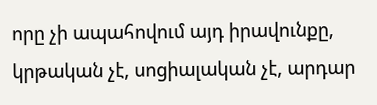որը չի ապահովում այդ իրավունքը, կրթական չէ, սոցիալական չէ, արդար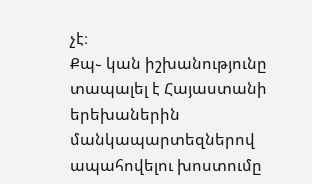չէ։
Քպ֊ կան իշխանությունը տապալել է Հայաստանի երեխաներին մանկապարտեզներով ապահովելու խոստումը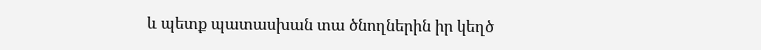և պետք պատասխան տա ծնողներին իր կեղծ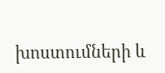խոստումների և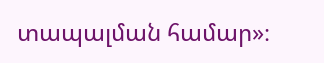տապալման համար»։